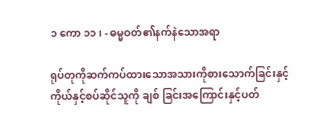၁ ကော ၁၁၊ - ဓမ္မဝတ်၏နက်နဲသောအရာ

ရုပ်တုကိုဆက်ကပ်ထားသောအသားကိုစားသောက်ခြင်းနှင့်ကိုယ်နှင့်စပ်ဆိုင်သူကို ချစ် ခြင်းအကြောင်းနှင့်ပတ်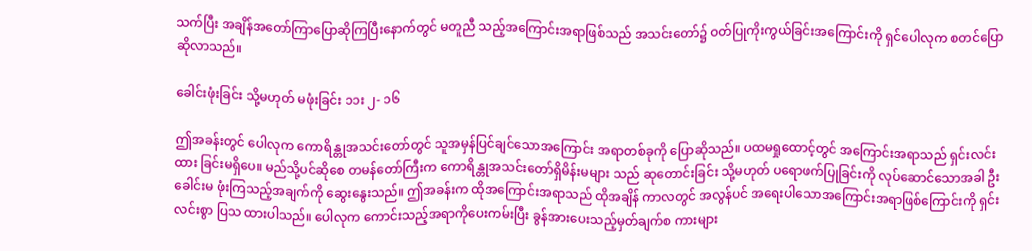သက်ပြီး အချိန်အတော်ကြာပြောဆိုကြပြီးနောက်တွင် မတူညီ သည့်အကြောင်းအရာဖြစ်သည် အသင်းတော်၌ ဝတ်ပြုကိုးကွယ်ခြင်းအကြောင်းကို ရှင်ပေါလုက စတင်ပြောဆိုလာသည်။

ခေါင်းဖုံးခြင်း သို့မဟုတ် မဖုံးခြင်း ၁၁း ၂- ၁၆

ဤအခန်းတွင် ပေါလုက ကောရိန္တုအသင်းတော်တွင် သူအမှန်ပြင်ချင်သောအကြောင်း အရာတစ်ခုကို ပြောဆိုသည်။ ပထမရှုထောင့်တွင် အကြောင်းအရာသည် ရှင်းလင်းထား ခြင်းမရှိပေ။ မည်သို့ပင်ဆိုစေ တမန်တော်ကြီးက ကောရိန္တုအသင်းတော်ရှိမိန်းမများ သည် ဆုတောင်းခြင်း သို့မဟုတ် ပရောဖက်ပြုခြင်းကို လုပ်ဆောင်သောအခါ ဦးခေါင်းမ ဖုံးကြသည့်အချက်ကို ဆွေးနွေးသည်။ ဤအခန်းက ထိုအကြောင်းအရာသည် ထိုအချိန် ကာလတွင် အလွန်ပင် အရေးပါသောအကြောင်းအရာဖြစ်ကြောင်းကို ရှင်းလင်းစွာ ပြသ ထားပါသည်။ ပေါလုက ကောင်းသည့်အရာကိုပေးကမ်းပြီး ခွန်အားပေးသည့်မှတ်ချက်စ ကားများ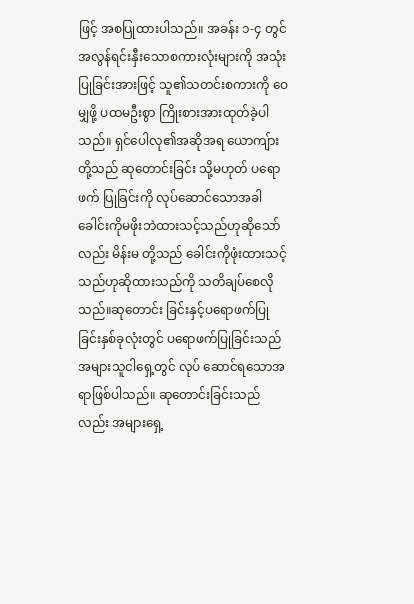ဖြင့် အစပြုထားပါသည်။ အခန်း ၁-၄ တွင် အလွန်ရင်းနှီးသောစကားလုံးများကို အသုံးပြုခြင်းအားဖြင့် သူ၏သတင်းစကားကို ဝေမျှဖို့ ပထမဦးစွာ ကြိုးစားအားထုတ်ခဲ့ပါ သည်။ ရှင်ပေါလု၏အဆိုအရ ယောကျ်ားတို့သည် ဆုတောင်းခြင်း သို့မဟုတ် ပရောဖက် ပြုခြင်းကို လုပ်ဆောင်သောအခါ ခေါင်းကိုမဖိုးဘဲထားသင့်သည်ဟုဆိုသော်လည်း မိန်းမ တို့သည် ခေါင်းကိုဖုံးထားသင့်သည်ဟုဆိုထားသည်ကို သတိချပ်စေလိုသည်။ဆုတောင်း ခြင်းနှင့်ပရောဖက်ပြုခြင်းနှစ်ခုလုံးတွင် ပရောဖက်ပြုခြင်းသည် အများသူငါရှေ့တွင် လုပ် ဆောင်ရသောအရာဖြစ်ပါသည်။ ဆုတောင်းခြင်းသည်လည်း အများရှေ့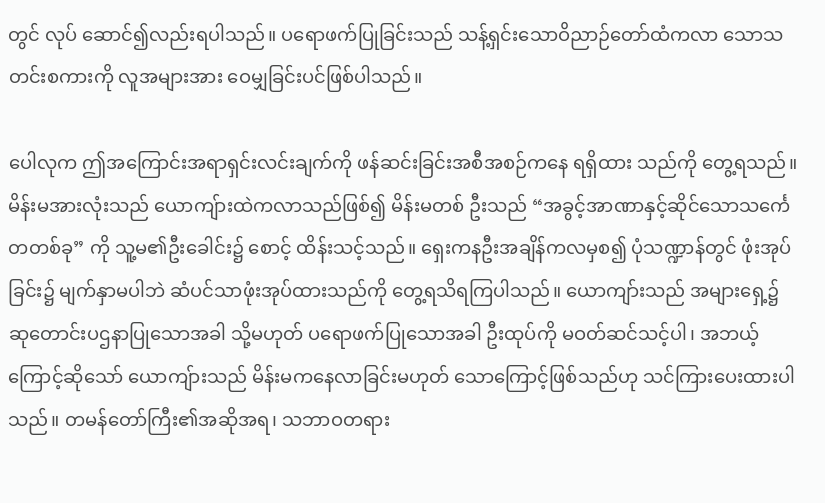တွင် လုပ် ဆောင်၍လည်းရပါသည်။ ပရောဖက်ပြုခြင်းသည် သန့်ရှင်းသောဝိညာဉ်တော်ထံကလာ သောသတင်းစကားကို လူအများအား ဝေမျှခြင်းပင်ဖြစ်ပါသည်။

ပေါလုက ဤအကြောင်းအရာရှင်းလင်းချက်ကို ဖန်ဆင်းခြင်းအစီအစဉ်ကနေ ရရှိထား သည်ကို တွေ့ရသည်။ မိန်းမအားလုံးသည် ယောကျ်ားထဲကလာသည်ဖြစ်၍ မိန်းမတစ် ဦးသည် “အခွင့်အာဏာနှင့်ဆိုင်သောသင်္ကေတတစ်ခု” ကို သူ့မ၏ဦးခေါင်း၌ စောင့် ထိန်းသင့်သည်။ ရှေးကနဦးအချိန်ကလမှစ၍ ပုံသဏ္ဍာန်တွင် ဖုံးအုပ်ခြင်း၌ မျက်နှာမပါဘဲ ဆံပင်သာဖုံးအုပ်ထားသည်ကို တွေ့ရသိရကြပါသည်။ ယောကျာ်းသည် အများရှေ့၌ ဆုတောင်းပဌနာပြုသောအခါ သို့မဟုတ် ပရောဖက်ပြုသောအခါ ဦးထုပ်ကို မဝတ်ဆင်သင့်ပါ၊ အဘယ့်ကြောင့်ဆိုသော် ယောကျ်ားသည် မိန်းမကနေလာခြင်းမဟုတ် သောကြောင့်ဖြစ်သည်ဟု သင်ကြားပေးထားပါသည်။ တမန်တော်ကြီး၏အဆိုအရ၊ သဘာဝတရား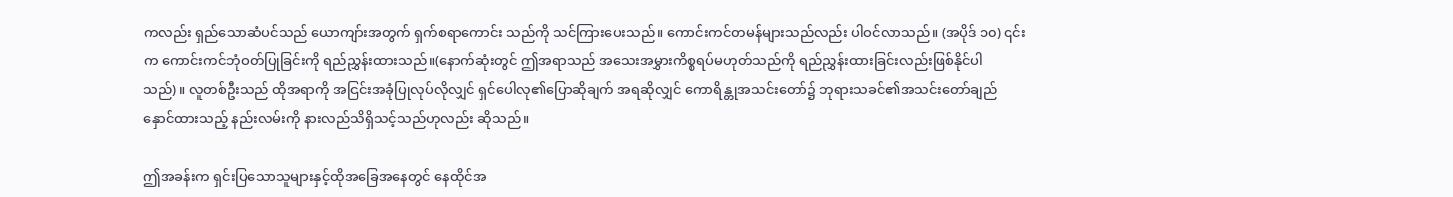ကလည်း ရှည်သောဆံပင်သည် ယောကျာ်းအတွက် ရှက်စရာကောင်း သည်ကို သင်ကြားပေးသည်။ ကောင်းကင်တမန်များသည်လည်း ပါဝင်လာသည်။ (အပိုဒ် ၁၀) ၎င်းက ကောင်းကင်ဘုံဝတ်ပြုခြင်းကို ရည်ညွှန်းထားသည်။(နောက်ဆုံးတွင် ဤအရာသည် အသေးအမွှားကိစ္စရပ်မဟုတ်သည်ကို ရည်ညွှန်းထားခြင်းလည်းဖြစ်နိုင်ပါ သည်)။ လူတစ်ဦးသည် ထိုအရာကို အငြင်းအခုံပြုလုပ်လိုလျှင် ရှင်ပေါလု၏ပြောဆိုချက် အရဆိုလျှင် ကောရိန္တုအသင်းတော်၌ ဘုရားသခင်၏အသင်းတော်ချည်နှောင်ထားသည့် နည်းလမ်းကို နားလည်သိရှိသင့်သည်ဟုလည်း ဆိုသည်။

ဤအခန်းက ရှင်းပြသောသူများနှင့်ထိုအခြေအနေတွင် နေထိုင်အ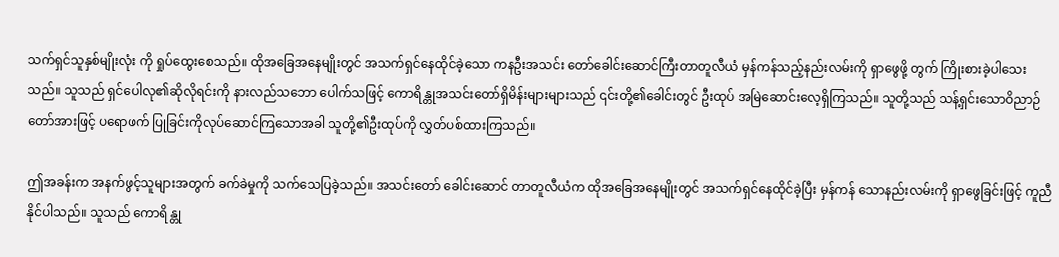သက်ရှင်သူနှစ်မျိုးလုံး ကို ရှုပ်ထွေးစေသည်။ ထိုအခြေအနေမျိုးတွင် အသက်ရှင်နေထိုင်ခဲ့သော ကနဦးအသင်း တော်ခေါင်းဆောင်ကြီးတာတူလီယံ မှန်ကန်သည့်နည်းလမ်းကို ရှာဖွေဖို့ တွက် ကြိုးစားခဲ့ပါသေးသည်။ သူသည် ရှင်ပေါလု၏ဆိုလိုရင်းကို နားလည်သဘော ပေါက်သဖြင့် ကောရိန္တုအသင်းတော်ရှိမိန်းများများသည် ၎င်းတို့၏ခေါင်းတွင် ဦးထုပ် အမြဲဆောင်းလေ့ရှိကြသည်။ သူတို့သည် သန့်ရှင်းသောဝိညာဉ်တော်အားဖြင့် ပရောဖက် ပြုခြင်းကိုလုပ်ဆောင်ကြသောအခါ သူတို့၏ဦးထုပ်ကို လွှတ်ပစ်ထားကြသည်။

ဤအခန်းက အနက်ဖွင့်သူများအတွက် ခက်ခဲမှုကို သက်သေပြခဲ့သည်။ အသင်းတော် ခေါင်းဆောင် တာတူလီယံက ထိုအခြေအနေမျိုးတွင် အသက်ရှင်နေထိုင်ခဲ့ပြီး မှန်ကန် သောနည်းလမ်းကို ရှာဖွေခြင်းဖြင့် ကူညီနိုင်ပါသည်။ သူသည် ကောရိန္တု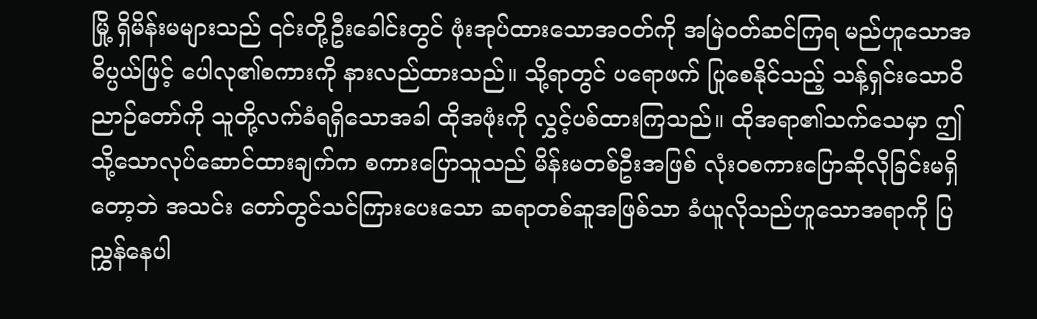မြို့ ရှိမိန်းမများသည် ၎င်းတို့ဦးခေါင်းတွင် ဖုံးအုပ်ထားသောအဝတ်ကို အမြဲဝတ်ဆင်ကြရ မည်ဟူသောအဓိပ္ပယ်ဖြင့် ပေါလု၏စကားကို နားလည်ထားသည်။ သို့ရာတွင် ပရောဖက် ပြုစေနိုင်သည့် သန့်ရှင်းသောဝိညာဉ်တော်ကို သူတို့လက်ခံရရှိသောအခါ ထိုအဖုံးကို လွှင့်ပစ်ထားကြသည်။ ထိုအရာ၏သက်သေမှာ ဤသို့သောလုပ်ဆောင်ထားချက်က စကားပြောသူသည် မိန်းမတစ်ဦးအဖြစ် လုံးဝစကားပြောဆိုလိုခြင်းမရှိတော့ဘဲ အသင်း တော်တွင်သင်ကြားပေးသော ဆရာတစ်ဆူအဖြစ်သာ ခံယူလိုသည်ဟူသောအရာကို ပြညွှန်နေပါ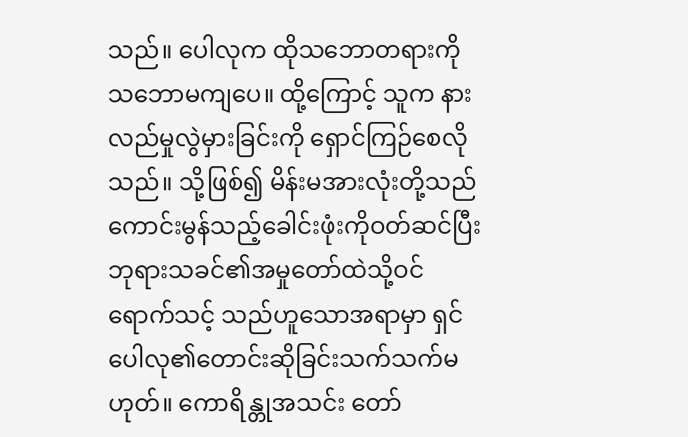သည်။ ပေါလုက ထိုသဘောတရားကို သဘောမကျပေ။ ထို့ကြောင့် သူက နားလည်မှုလွဲမှားခြင်းကို ရှောင်ကြဉ်စေလိုသည်။ သို့ဖြစ်၍ မိန်းမအားလုံးတို့သည် ကောင်းမွန်သည့်ခေါင်းဖုံးကိုဝတ်ဆင်ပြီး ဘုရားသခင်၏အမှုတော်ထဲသို့ဝင်ရောက်သင့် သည်ဟူသောအရာမှာ ရှင်ပေါလု၏တောင်းဆိုခြင်းသက်သက်မဟုတ်။ ကောရိန္တုအသင်း တော်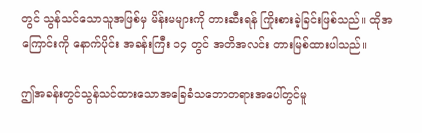တွင် သွန်သင်သောသူအဖြစ်မှ မိန်းမများကို တားဆီးရန် ကြိုးစားခဲ့ခြင်းဖြစ်သည်။ ထိုအကြောင်းကို နောက်ပိုင်း အခန်းကြီး ၁၄ တွင် အတိအလင်း တားမြစ်ထားပါသည်။

ဤအခန်းတွင်သွန်သင်ထားသောအခြေခံသဘောတရားအပေါ်တွင်မူ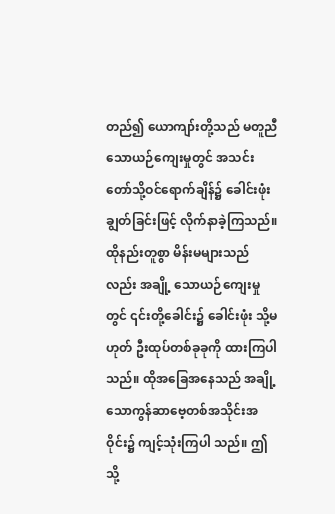တည်၍ ယောကျာ်းတို့သည် မတူညီသောယဉ်ကျေးမှုတွင် အသင်းတော်သို့ဝင်ရောက်ချိန်၌ ခေါင်းဖုံးချွတ်ခြင်းဖြင့် လိုက်နာခဲ့ကြသည်။ ထိုနည်းတူစွာ မိန်းမများသည်လည်း အချို့ သောယဉ်ကျေးမှုတွင် ၎င်းတို့ခေါင်း၌ ခေါင်းဖုံး သို့မဟုတ် ဦးထုပ်တစ်ခုခုကို ထားကြပါ သည်။ ထိုအခြေအနေသည် အချို့သောကွန်ဆာဗေ့တစ်အသိုင်းအဝိုင်း၌ ကျင့်သုံးကြပါ သည်။ ဤသို့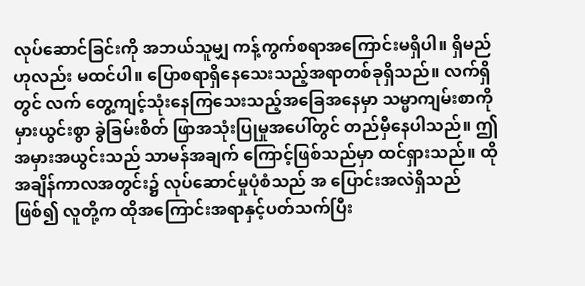လုပ်ဆောင်ခြင်းကို အဘယ်သူမျှ ကန့်ကွက်စရာအကြောင်းမရှိပါ။ ရှိမည် ဟုလည်း မထင်ပါ။ ပြောစရာရှိနေသေးသည့်အရာတစ်ခုရှိသည်။ လက်ရှိတွင် လက် တွေ့ကျင့်သုံးနေကြသေးသည့်အခြေအနေမှာ သမ္မာကျမ်းစာကို မှားယွင်းစွာ ခွဲခြမ်းစိတ် ဖြာအသုံးပြုမှုအပေါ်တွင် တည်မှီနေပါသည်။ ဤအမှားအယွင်းသည် သာမန်အချက် ကြောင့်ဖြစ်သည်မှာ ထင်ရှားသည်။ ထိုအချိန်ကာလအတွင်း၌ လုပ်ဆောင်မှုပုံစံသည် အ ပြောင်းအလဲရှိသည်ဖြစ်၍ လူတို့က ထိုအကြောင်းအရာနှင့်ပတ်သက်ပြီး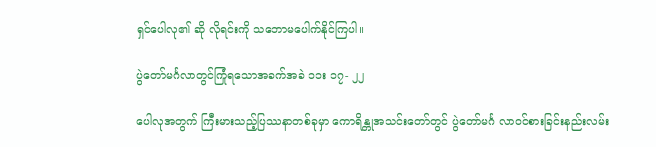ရှင်ပေါလု၏ ဆို လိုရင်းကို သဘောမပေါက်နိုင်ကြပါ။

ပွဲတော်မင်္ဂလာတွင်ကြုံရသောအခက်အခဲ ၁၁း ၁၇- ၂၂

ပေါလုအတွက် ကြီးမားသည့်ပြဿနာတစ်ခုမှာ ကောရိန္တုအသင်းတော်တွင် ပွဲတော်မင်္ဂ လာဝင်စားခြင်းနည်းလမ်း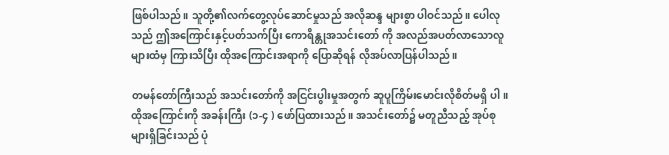ဖြစ်ပါသည်။ သူတို့၏လက်တွေ့လုပ်ဆောင်မှုသည် အလိုဆန္ဒ များစွာ ပါဝင်သည်။ ပေါလုသည် ဤအကြောင်းနှင့်ပတ်သက်ပြီး ကောရိန္တုအသင်းတော် ကို အလည်အပတ်လာသောလူများထံမှ ကြားသိပြီး ထိုအကြောင်းအရာကို ပြောဆိုရန် လိုအပ်လာပြန်ပါသည်။

တမန်တော်ကြီးသည် အသင်းတော်ကို အငြင်းပွါးမှုအတွက် ဆူပူကြိမ်းမောင်းလိုစိတ်မရှိ ပါ။ ထိုအကြောင်းကို အခန်းကြီး (၁-၄ ) ဖော်ပြထားသည်။ အသင်းတော်၌ မတူညီသည့် အုပ်စုများရှိခြင်းသည် ပုံ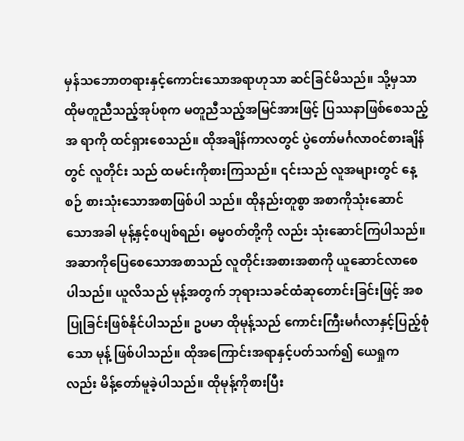မှန်သဘောတရားနှင့်ကောင်းသောအရာဟုသာ ဆင်ခြင်မိသည်။ သို့မှသာ ထိုမတူညီသည့်အုပ်စုက မတူညီသည့်အမြင်အားဖြင့် ပြဿနာဖြစ်စေသည့်အ ရာကို ထင်ရှားစေသည်။ ထိုအချိန်ကာလတွင် ပွဲတော်မင်္ဂလာဝင်စားချိန်တွင် လူတိုင်း သည် ထမင်းကိုစားကြသည်။ ၎င်းသည် လူအများတွင် နေ့စဉ် စားသုံးသောအစာဖြစ်ပါ သည်။ ထိုနည်းတူစွာ အစာကိုသုံးဆောင်သောအခါ မုန့်နှင့်စပျစ်ရည်၊ ဓမ္မဝတ်တို့ကို လည်း သုံးဆောင်ကြပါသည်။ အဆာကိုပြေစေသောအစာသည် လူတိုင်းအစားအစာကို ယူဆောင်လာစေပါသည်။ ယူလိသည် မုန့်အတွက် ဘုရားသခင်ထံဆုတောင်းခြင်းဖြင့် အစပြုခြင်းဖြစ်နိုင်ပါသည်။ ဥပမာ ထိုမုန့်သည် ကောင်းကြီးမင်္ဂလာနှင့်ပြည့်စုံသော မုန့် ဖြစ်ပါသည်။ ထိုအကြောင်းအရာနှင့်ပတ်သက်၍ ယေရှုကလည်း မိန့်တော်မူခဲ့ပါသည်။ ထိုမုန့်ကိုစားပြီး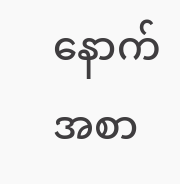နောက် အစာ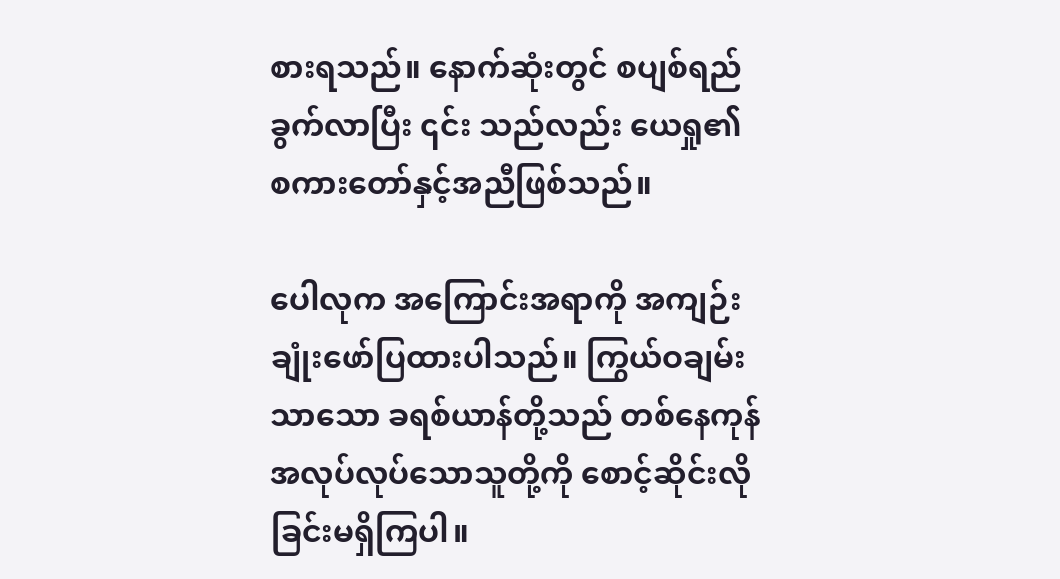စားရသည်။ နောက်ဆုံးတွင် စပျစ်ရည်ခွက်လာပြီး ၎င်း သည်လည်း ယေရှု၏စကားတော်နှင့်အညီဖြစ်သည်။

ပေါလုက အကြောင်းအရာကို အကျဉ်းချုံးဖော်ပြထားပါသည်။ ကြွယ်ဝချမ်းသာသော ခရစ်ယာန်တို့သည် တစ်နေကုန်အလုပ်လုပ်သောသူတို့ကို စောင့်ဆိုင်းလိုခြင်းမရှိကြပါ။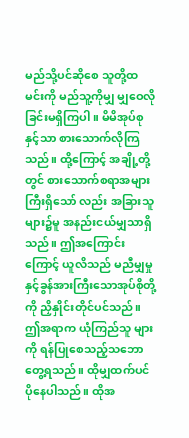မည်သို့ပင်ဆိုစေ သူတို့ထမင်းကို မည်သူ့ကိုမျှ မျှဝေလိုခြင်းမရှိကြပါ။ မိမိအုပ်စုနှင့်သာ စားသောက်လိုကြသည်။ ထို့ကြောင့် အချို့တို့တွင် စားသောက်စရာအများကြီးရှိသော် လည်း အခြားသူများ၌မူ အနည်းငယ်မျှသာရှိသည်။ ဤအကြောင်းကြောင့် ယူလိသည် မညီမျှမှုနှင့်ခွန်အားကြီးသောအုပ်စိုတို့ကို ညှိနှိုင်းတိုင်ပင်သည်။ ဤအရာက ယုံကြည်သူ များကို ရန်ပြုစေသည့်သဘောတွေ့ရသည်။ ထိုမျှထက်ပင် ပိုနေပါသည်။ ထိုအ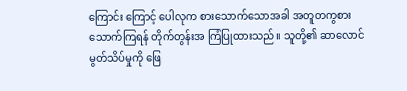ကြောင်း ကြောင့် ပေါလုက စားသောက်သောအခါ အတူတကွစားသောက်ကြရန် တိုက်တွန်းအ ကြံပြုထားသည်။ သူတို့၏ ဆာလောင်မွတ်သိပ်မှုကို ဖြေ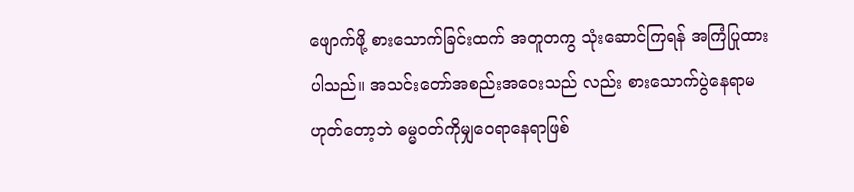ဖျောက်ဖို့ စားသောက်ခြင်းထက် အတူတကွ သုံးဆောင်ကြရန် အကြံပြုထားပါသည်။ အသင်းတော်အစည်းအဝေးသည် လည်း စားသောက်ပွဲနေရာမဟုတ်တော့ဘဲ ဓမ္မဝတ်ကိုမျှဝေရာနေရာဖြစ်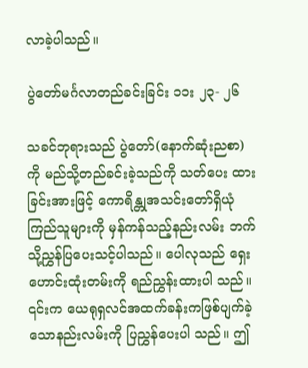လာခဲ့ပါသည်။

ပွဲတော်မင်္ဂလာတည်ခင်းခြင်း ၁၁း ၂၃- ၂၆

သခင်ဘုရားသည် ပွဲတော်(နောက်ဆုံးညစာ) ကို မည်သို့တည်ခင်းခဲ့သည်ကို သတ်ပေး ထားခြင်းအားဖြင့် ကောရိန္တုအသင်းတော်ရှိယုံကြည်သူများကို မှန်ကန်သည့်နည်းလမ်း ဘက်သို့ညွှန်ပြပေးသင့်ပါသည်။ ပေါလုသည် ရှေးဟောင်းထုံးတမ်းကို ရည်ညွှန်းထားပါ သည်။ ၎င်းက ယေရုရှလင်အထက်ခန်းကဖြစ်ပျက်ခဲ့သောနည်းလမ်းကို ပြညွှန်ပေးပါ သည်။ ဤ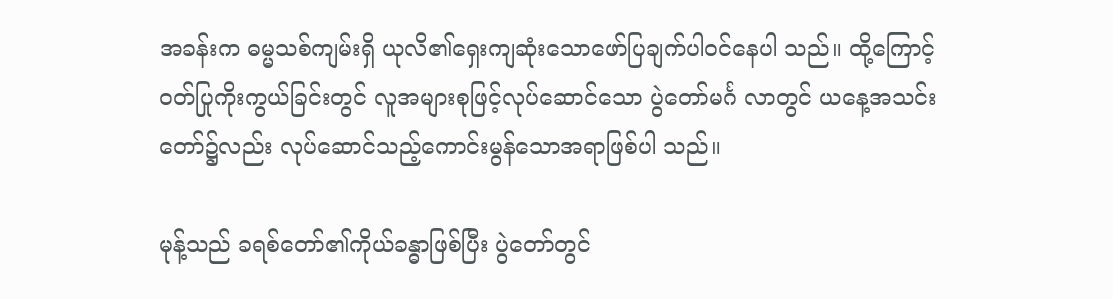အခန်းက ဓမ္မသစ်ကျမ်းရှိ ယုလိ၏ရှေးကျဆုံးသောဖော်ပြချက်ပါဝင်နေပါ သည်။ ထို့ကြောင့် ဝတ်ပြုကိုးကွယ်ခြင်းတွင် လူအများစုဖြင့်လုပ်ဆောင်သော ပွဲတော်မင်္ဂ လာတွင် ယနေ့အသင်းတော်၌လည်း လုပ်ဆောင်သည့်ကောင်းမွန်သောအရာဖြစ်ပါ သည်။

မုန့်သည် ခရစ်တော်၏ကိုယ်ခန္ဓာဖြစ်ပြီး ပွဲတော်တွင်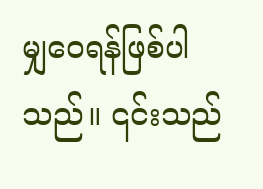မျှဝေရန်ဖြစ်ပါသည်။ ၎င်းသည်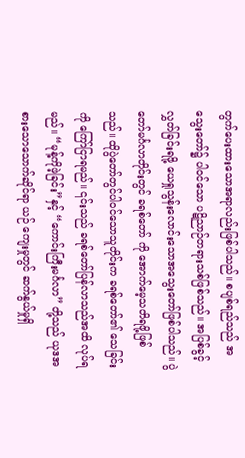တွက်ပေးထားသောအရာလည်းဖြစ်ပါသည်။ စပျစ်ရည်သည် အသွေးတော်၌ ပါဝင်သော ပဋိညာဉ်တရားသစ်ဖြစ်သည်။ အပြစ်ခွင့်လွှတ်ခြင်းရဖို့ ယေရှုသွန်းလောင်းသောအသွေးတော်ဖြစ်ပါသည်။ ပွဲတော်မင်္ဂလာတိုင်းတွင် ခရစ်တော် ကို အောက်မေ့သတိရဖို့ဖြစ်သည်။ ထိုပွဲတော်တွင်ပါဝင်သောသူတိုင်းက ခရစ်တော်၏ သေခြင်းကို ကြော်ငြာရမည်။ ၎င်းသည် ခရစ်တော်ပြန်လာသည်အထိ လုပ်ရမည်။ “မုန့်ကိုဖဲ့ခြင်း”နှင့် “ကောင်းကြီးမင်္ဂလာ” တို့သည် ယုဒအစားသောသောက်ဆိုင်ရာ ယဉ် ကျေးမှုတွင် ဆက်နွယ်မှုရှိ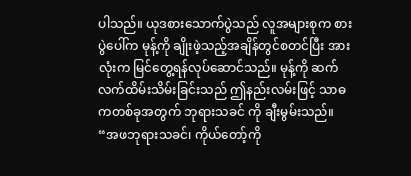ပါသည်။ ယုဒစားသောက်ပွဲသည် လူအများစုက စားပွဲပေါ်က မုန့်ကို ချိုးဖဲ့သည့်အချိန်တွင်စတင်ပြီး အားလုံးက မြင်တွေ့ရန်လုပ်ဆောင်သည်။ မုန့်ကို ဆက်လက်ထိမ်းသိမ်းခြင်းသည် ဤနည်းလမ်းဖြင့် သာဓကတစ်ခုအတွက် ဘုရားသခင် ကို ချီးမွမ်းသည်။ “အဖဘုရားသခင်၊ ကိုယ်တော့်ကို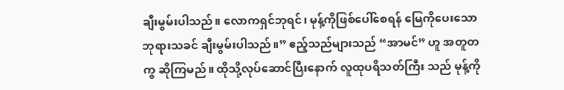ချီးမွမ်းပါသည်။ လောကရှင်ဘုရင်၊ မုန့်ကိုဖြစ်ပေါ်စေရန် မြေကိုပေးသော ဘုရားသခင် ချီးမွမ်းပါသည်။” ဧည့်သည်များသည် “အာမင်” ဟူ အတူတကွ ဆိုကြမည်။ ထိုသို့လုပ်ဆောင်ပြီးနောက် လူထုပရိသတ်ကြီး သည် မုန့်ကို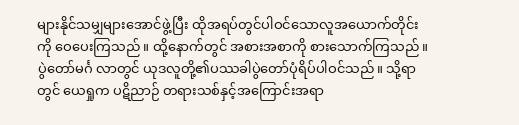များနိုင်သမျှများအောင်ဖွဲ့ပြီး ထိုအရပ်တွင်ပါဝင်သောလူအယောက်တိုင်း ကို ဝေပေးကြသည်။ ထို့နောက်တွင် အစားအစာကို စားသောက်ကြသည်။ ပွဲတော်မင်္ဂ လာတွင် ယုဒလူတို့၏ပဿခါပွဲတော်ပုံရိပ်ပါဝင်သည်။ သို့ရာတွင် ယေရှုက ပဋိညာဉ် တရားသစ်နှင့်အကြောင်းအရာ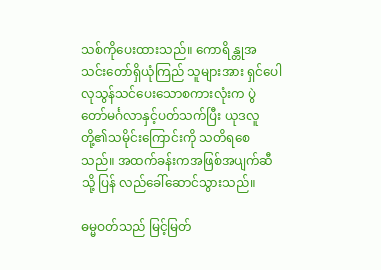သစ်ကိုပေးထားသည်။ ကောရိန္တုအသင်းတော်ရှိယုံကြည် သူများအား ရှင်ပေါလုသွန်သင်ပေးသောစကားလုံးက ပွဲတော်မင်္ဂလာနှင့်ပတ်သက်ပြီး ယုဒလူတို့၏သမိုင်းကြောင်းကို သတိရစေသည်။ အထက်ခန်းကအဖြစ်အပျက်ဆီသို့ ပြန် လည်ခေါ်ဆောင်သွားသည်။

ဓမ္မဝတ်သည် မြင့်မြတ်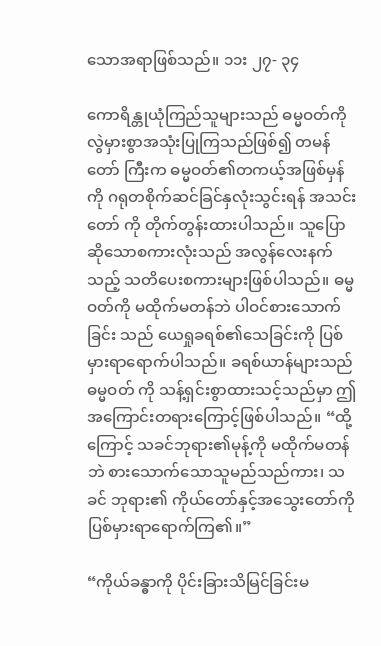သောအရာဖြစ်သည်။ ၁၁း ၂၇- ၃၄

ကောရိန္တုယုံကြည်သူများသည် ဓမ္မဝတ်ကို လွဲမှားစွာအသုံးပြုကြသည်ဖြစ်၍ တမန်တော် ကြီးက ဓမ္မဝတ်၏တကယ့်အဖြစ်မှန်ကို ဂရုတစိုက်ဆင်ခြင်နှလုံးသွင်းရန် အသင်းတော် ကို တိုက်တွန်းထားပါသည်။ သူပြောဆိုသောစကားလုံးသည် အလွန်လေးနက်သည့် သတိပေးစကားများဖြစ်ပါသည်။ ဓမ္မဝတ်ကို မထိုက်မတန်ဘဲ ပါဝင်စားသောက်ခြင်း သည် ယေရှုခရစ်၏သေခြင်းကို ပြစ်မှားရာရောက်ပါသည်။ ခရစ်ယာန်များသည် ဓမ္မဝတ် ကို သန့်ရှင်းစွာထားသင့်သည်မှာ ဤအကြောင်းတရားကြောင့်ဖြစ်ပါသည်။ “ထို့ကြောင့် သခင်ဘုရား၏မုန့်ကို မထိုက်မတန်ဘဲ စားသောက်သောသူမည်သည်ကား၊ သခင် ဘုရား၏ ကိုယ်တော်နှင့်အသွေးတော်ကို ပြစ်မှားရာရောက်ကြ၏။”

“ကိုယ်ခန္ဓာကို ပိုင်းခြားသိမြင်ခြင်းမ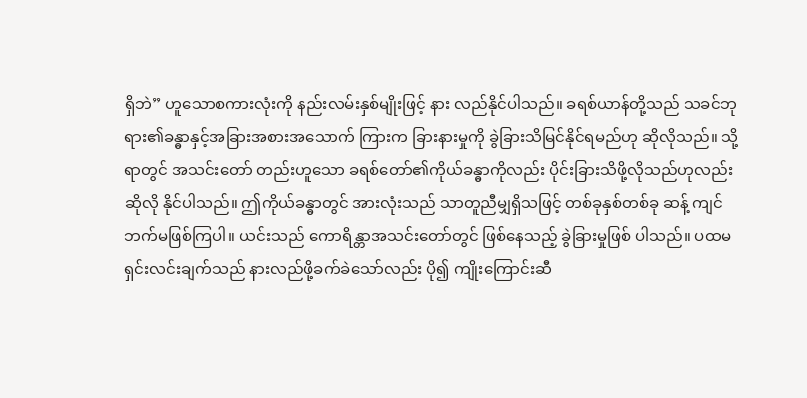ရှိဘဲ” ဟူသောစကားလုံးကို နည်းလမ်းနှစ်မျိုးဖြင့် နား လည်နိုင်ပါသည်။ ခရစ်ယာန်တို့သည် သခင်ဘုရား၏ခန္ဓာနှင့်အခြားအစားအသောက် ကြားက ခြားနားမှုကို ခွဲခြားသိမြင်နိုင်ရမည်ဟု ဆိုလိုသည်။ သို့ရာတွင် အသင်းတော် တည်းဟူသော ခရစ်တော်၏ကိုယ်ခန္ဓာကိုလည်း ပိုင်းခြားသိဖို့လိုသည်ဟုလည်း ဆိုလို နိုင်ပါသည်။ ဤကိုယ်ခန္ဓာတွင် အားလုံးသည် သာတူညီမျှရှိသဖြင့် တစ်ခုနှစ်တစ်ခု ဆန့် ကျင်ဘက်မဖြစ်ကြပါ။ ယင်းသည် ကောရိန္တာအသင်းတော်တွင် ဖြစ်နေသည့် ခွဲခြားမှုဖြစ် ပါသည်။ ပထမရှင်းလင်းချက်သည် နားလည်ဖို့ခက်ခဲသော်လည်း ပို၍ ကျိုးကြောင်းဆီ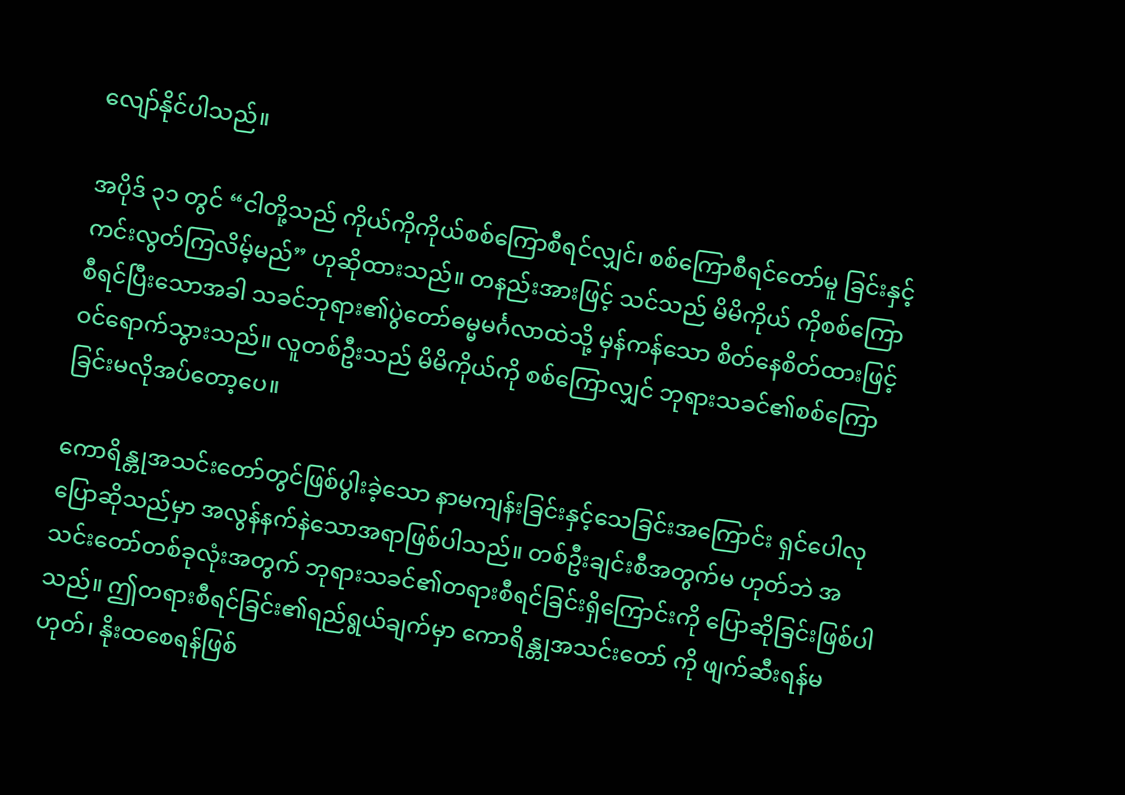လျော်နိုင်ပါသည်။

အပိုဒ် ၃၁ တွင် “ငါတို့သည် ကိုယ်ကိုကိုယ်စစ်ကြောစီရင်လျှင်၊ စစ်ကြောစီရင်တော်မူ ခြင်းနှင့်ကင်းလွတ်ကြလိမ့်မည်” ဟုဆိုထားသည်။ တနည်းအားဖြင့် သင်သည် မိမိကိုယ် ကိုစစ်ကြောစီရင်ပြီးသောအခါ သခင်ဘုရား၏ပွဲတော်ဓမ္မမင်္ဂလာထဲသို့ မှန်ကန်သော စိတ်နေစိတ်ထားဖြင့် ဝင်ရောက်သွားသည်။ လူတစ်ဦးသည် မိမိကိုယ်ကို စစ်ကြောလျှင် ဘုရားသခင်၏စစ်ကြောခြင်းမလိုအပ်တော့ပေ။

ကောရိန္တုအသင်းတော်တွင်ဖြစ်ပွါးခဲ့သော နာမကျန်းခြင်းနှင့်သေခြင်းအကြောင်း ရှင်ပေါလုပြောဆိုသည်မှာ အလွန်နက်နဲသောအရာဖြစ်ပါသည်။ တစ်ဦးချင်းစီအတွက်မ ဟုတ်ဘဲ အသင်းတော်တစ်ခုလုံးအတွက် ဘုရားသခင်၏တရားစီရင်ခြင်းရှိကြောင်းကို ပြောဆိုခြင်းဖြစ်ပါသည်။ ဤတရားစီရင်ခြင်း၏ရည်ရွယ်ချက်မှာ ကောရိန္တုအသင်းတော် ကို ဖျက်ဆီးရန်မဟုတ်၊ နိုးထစေရန်ဖြစ်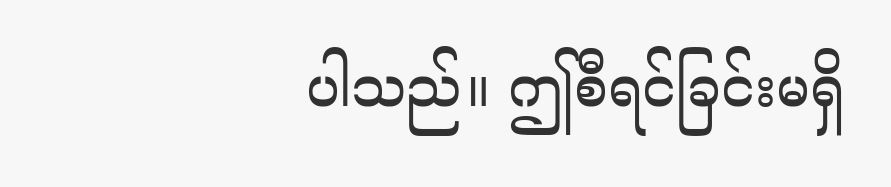ပါသည်။ ဤစီရင်ခြင်းမရှိ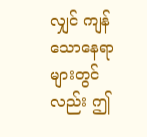လျှင် ကျန်သောနေရာ များတွင်လည်း ဤ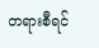တရားစီရင်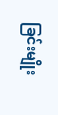ခြင်းမျိုး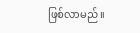ဖြစ်လာမည်။